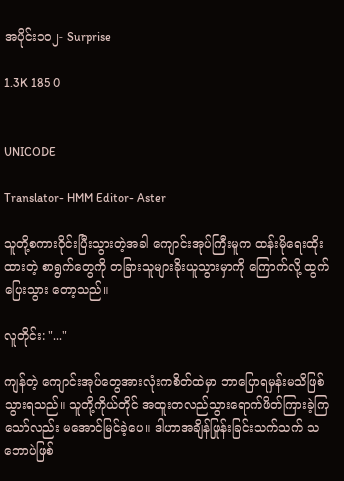အပိုင်း၁၀၂- Surprise

1.3K 185 0


UNICODE

Translator- HMM Editor- Aster

သူတို့စကားဝိုင်းပြီးသွားတဲ့အခါ ကျောင်းအုပ်ကြီးမူက ထန်းမိုရေးထိုးထားတဲ့ စာရွက်တွေကို တခြားသူများခိုးယူသွားမှာကို ကြောက်လို့ ထွက်ပြေးသွား တော့သည်။

လူတိုင်း: "..."

ကျန်တဲ့ ကျောင်းအုပ်တွေအားလုံးကစိတ်ထဲမှာ ဘာပြောရမှန်းမသိဖြစ်သွားရသည်။ သူတို့ကိုယ်တိုင် အထူးတလည်သွားရောက်ဖိတ်ကြားခဲ့ကြသော်လည်း မအောင်မြင်ခဲ့ပေ။ ဒါဟာအချိန်ဖြုန်းခြင်းသက်သက် သဘောပဲဖြစ်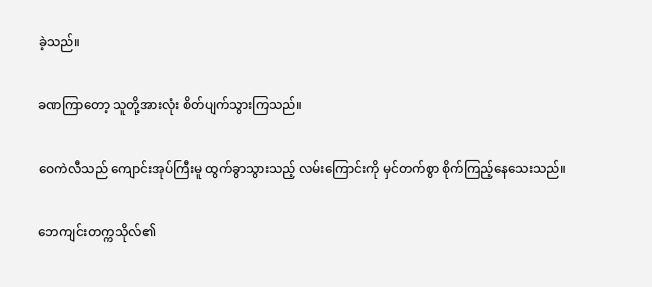ခဲ့သည်။

ခဏကြာတော့ သူတို့အားလုံး စိတ်ပျက်သွားကြသည်။

ဝေကဲလီသည် ကျောင်းအုပ်ကြီးမူ ထွက်ခွာသွားသည့် လမ်းကြောင်းကို မှင်တက်စွာ စိုက်ကြည့်နေသေးသည်။

ဘေကျင်းတက္ကသိုလ်၏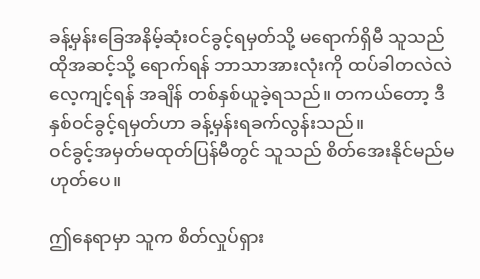ခန့်မှန်းခြေအနိမ့်ဆုံးဝင်ခွင့်ရမှတ်သို့ မရောက်ရှိမီ သူသည်ထိုအဆင့်သို့ ရောက်ရန် ဘာသာအားလုံးကို ထပ်ခါတလဲလဲလေ့ကျင့်ရန် အချိန် တစ်နှစ်ယူခဲ့ရသည်။ တကယ်တော့ ဒီနှစ်ဝင်ခွင့်ရမှတ်ဟာ ခန့်မှန်းရခက်လွန်းသည်။
ဝင်ခွင့်အမှတ်မထုတ်ပြန်မီတွင် သူသည် စိတ်အေးနိုင်မည်မဟုတ်ပေ။

ဤနေရာမှာ သူက စိတ်လှုပ်ရှား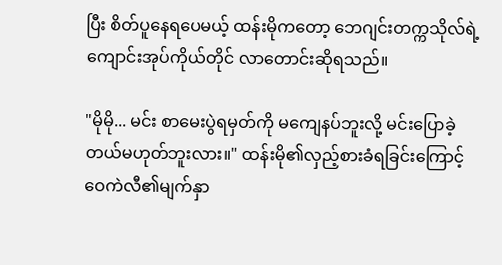ပြီး စိတ်ပူနေရပေမယ့် ထန်းမိုကတော့ ဘေဂျင်းတက္ကသိုလ်ရဲ့ ကျောင်းအုပ်ကိုယ်တိုင် လာတောင်းဆိုရသည်။

"မိုမို... မင်း စာမေးပွဲရမှတ်ကို မကျေနပ်ဘူးလို့ မင်းပြောခဲ့တယ်မဟုတ်ဘူးလား။" ထန်းမို၏လှည့်စားခံရခြင်းကြောင့် ဝေကဲလီ၏မျက်နှာ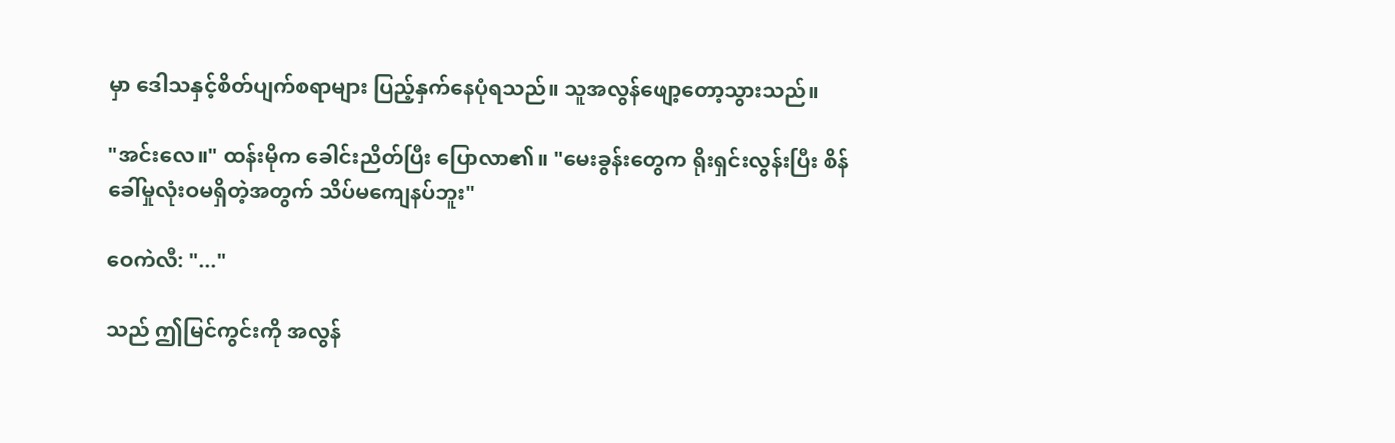မှာ ဒေါသနှင့်စိတ်ပျက်စရာများ ပြည့်နှက်နေပုံရသည်။ သူအလွန်ဖျော့တော့သွားသည်။

"အင်းလေ။" ထန်းမိုက ခေါင်းညိတ်ပြီး ပြောလာ၏။ "မေးခွန်းတွေက ရိုးရှင်းလွန်းပြီး စိန်ခေါ်မှုလုံးဝမရှိတဲ့အတွက် သိပ်မကျေနပ်ဘူး"

ဝေကဲလီ: "..."

သည် ဤမြင်ကွင်းကို အလွန်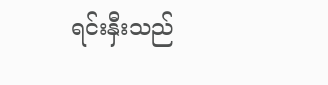ရင်းနှီးသည်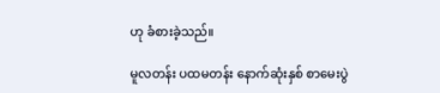ဟု ခံစားခဲ့သည်။

မူလတန်း ပထမတန်း နောက်ဆုံးနှစ် စာမေးပွဲ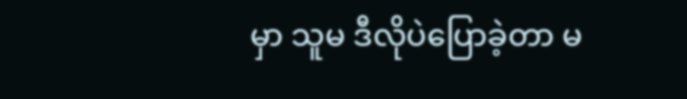မှာ သူမ ဒီလိုပဲပြောခဲ့တာ မ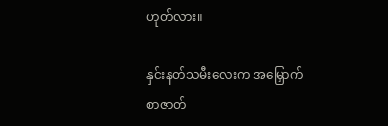ဟုတ်လား။

နှင်းနတ်သမီးလေးက အမြှောက်စာဇာတ်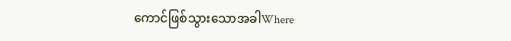ကောင်ဖြစ်သွားသောအခါWhere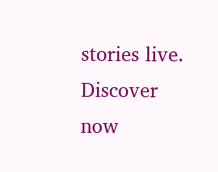stories live. Discover now